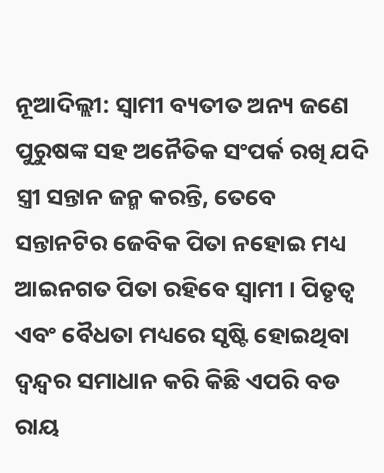ନୂଆଦିଲ୍ଲୀ: ସ୍ୱାମୀ ବ୍ୟତୀତ ଅନ୍ୟ ଜଣେ ପୁରୁଷଙ୍କ ସହ ଅନୈତିକ ସଂପର୍କ ରଖି ଯଦି ସ୍ତ୍ରୀ ସନ୍ତାନ ଜନ୍ମ କରନ୍ତି, ତେବେ ସନ୍ତାନଟିର ଜେବିକ ପିତା ନହୋଇ ମଧ୍ୟ ଆଇନଗତ ପିତା ରହିବେ ସ୍ବାମୀ । ପିତୃତ୍ୱ ଏବଂ ବୈଧତା ମଧ୍ୟରେ ସୃଷ୍ଟି ହୋଇଥିବା ଦ୍ୱନ୍ଦ୍ୱର ସମାଧାନ କରି କିଛି ଏପରି ବଡ ରାୟ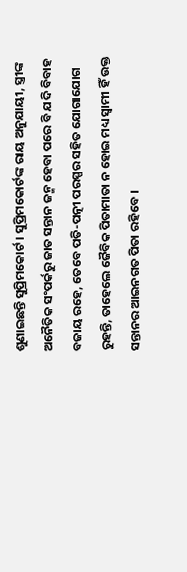ଶୁଣାଇଛନ୍ତି ସୁପ୍ରିମକୋର୍ଟ । ସୁପ୍ରିମକୋର୍ଟଙ୍କ ରାୟ ଅନୁଯାୟୀ, ସ୍ତ୍ରୀଙ୍କ ଅନୈତିକ ସଂପର୍କରୁ ଜାତ ସନ୍ତାନ ଜନ୍ମ ହେବା ପରେ ବି ଯଦି ବିବାହ ବଜାୟ ରହେ, ତେବେ ପତି-ପତ୍ନୀ ପରସ୍ପର ସହିତ ଯୋଗାଯୋଗ ରୁହନ୍ତି, ତାହେଲେ ଜୈବିକ ପିତାମାତା ନ ହୋଇ ମଧ୍ୟ ସ୍ୱାମୀ ହିଁ ଉକ୍ତ ସନ୍ତାନର ଆଇନଗତ ପିତା ରହିବେ ।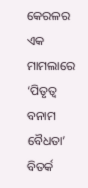କେରଳର ଏକ ମାମଲାରେ ‘ପିତୃତ୍ୱ ବନାମ ବୈଧତା’ ବିତର୍କ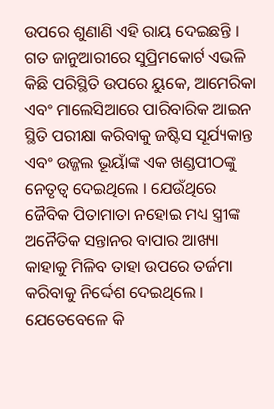ଉପରେ ଶୁଣାଣି ଏହି ରାୟ ଦେଇଛନ୍ତି । ଗତ ଜାନୁଆରୀରେ ସୁପ୍ରିମକୋର୍ଟ ଏଭଳି କିଛି ପରିସ୍ଥିତି ଉପରେ ୟୁକେ, ଆମେରିକା ଏବଂ ମାଲେସିଆରେ ପାରିବାରିକ ଆଇନ ସ୍ଥିତି ପରୀକ୍ଷା କରିବାକୁ ଜଷ୍ଟିସ ସୂର୍ଯ୍ୟକାନ୍ତ ଏବଂ ଉଜ୍ଜଲ ଭୂୟାଁଙ୍କ ଏକ ଖଣ୍ଡପୀଠଙ୍କୁ ନେତୃତ୍ୱ ଦେଇଥିଲେ । ଯେଉଁଥିରେ ଜୈବିକ ପିତାମାତା ନହୋଇ ମଧ୍ୟ ସ୍ତ୍ରୀଙ୍କ ଅନୈତିକ ସନ୍ତାନର ବାପାର ଆଖ୍ୟା କାହାକୁ ମିଳିବ ତାହା ଉପରେ ତର୍ଜମା କରିବାକୁ ନିର୍ଦ୍ଦେଶ ଦେଇଥିଲେ । ଯେତେବେଳେ କି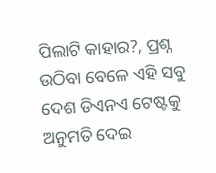ପିଲାଟି କାହାର?, ପ୍ରଶ୍ନ ଉଠିବା ବେଳେ ଏହି ସବୁ ଦେଶ ଡିଏନଏ ଟେଷ୍ଟକୁ ଅନୁମତି ଦେଇ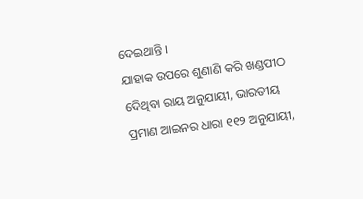ଦେଇଥାନ୍ତି ।
ଯାହାକ ଉପରେ ଶୁଣାଣି କରି ଖଣ୍ଡପୀଠ ଦେିଥିବା ରାୟ ଅନୁଯାୟୀ, ଭାରତୀୟ ପ୍ରମାଣ ଆଇନର ଧାରା ୧୧୨ ଅନୁଯାୟୀ,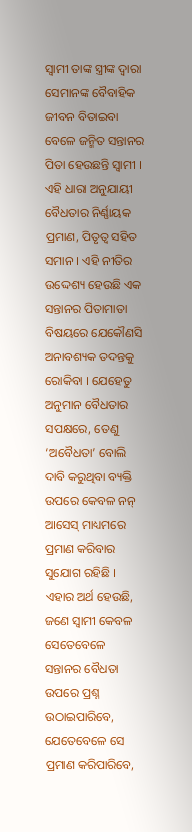ସ୍ୱାମୀ ତାଙ୍କ ସ୍ତ୍ରୀଙ୍କ ଦ୍ୱାରା ସେମାନଙ୍କ ବୈବାହିକ ଜୀବନ ବିତାଇବା ବେଳେ ଜନ୍ମିତ ସନ୍ତାନର ପିତା ହେଉଛନ୍ତି ସ୍ବାମୀ । ଏହି ଧାରା ଅନୁଯାୟୀ ବୈଧତାର ନିର୍ଣ୍ଣାୟକ ପ୍ରମାଣ, ପିତୃତ୍ୱ ସହିତ ସମାନ । ଏହି ନୀତିର ଉଦ୍ଦେଶ୍ୟ ହେଉଛି ଏକ ସନ୍ତାନର ପିତାମାତା ବିଷୟରେ ଯେକୌଣସି ଅନାବଶ୍ୟକ ତଦନ୍ତକୁ ରୋକିବା । ଯେହେତୁ ଅନୁମାନ ବୈଧତାର ସପକ୍ଷରେ, ତେଣୁ ‘ଅବୈଧତା’ ବୋଲି ଦାବି କରୁଥିବା ବ୍ୟକ୍ତି ଉପରେ କେବଳ ନନ୍ ଆସେସ୍ ମାଧ୍ୟମରେ ପ୍ରମାଣ କରିବାର ସୁଯୋଗ ରହିଛି । ଏହାର ଅର୍ଥ ହେଉଛି, ଜଣେ ସ୍ୱାମୀ କେବଳ ସେତେବେଳେ ସନ୍ତାନର ବୈଧତା ଉପରେ ପ୍ରଶ୍ନ ଉଠାଇପାରିବେ, ଯେତେବେଳେ ସେ ପ୍ରମାଣ କରିପାରିବେ,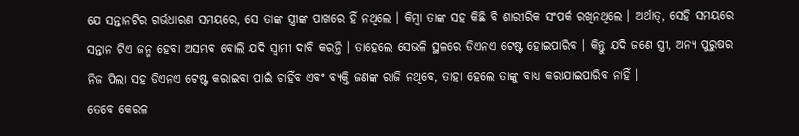ଯେ ସନ୍ତାନଟିର ଗର୍ଭଧାରଣ ସମୟରେ, ସେ ତାଙ୍କ ସ୍ତ୍ରୀଙ୍କ ପାଖରେ ହିଁ ନଥିଲେ । କିମ୍ବା ତାଙ୍କ ସହ କିଛି ବି ଶାରୀରିକ ସଂପର୍କ ରଖିନଥିଲେ । ଅର୍ଥାତ୍, ସେହି ସମୟରେ ସନ୍ତାନ ଟିଏ ଜନ୍ମ ହେବା ଅସମ୍ଭବ ବୋଲି ଯଦି ସ୍ବାମୀ ଦାବି କରନ୍ତି । ତାହେଲେ ସେଭଳି ସ୍ଥଳରେ ଡିଏନଏ ଟେଷ୍ଟ ହୋଇପାରିବ । କିନ୍ତୁ ଯଦି ଜଣେ ସ୍ତ୍ରୀ, ଅନ୍ୟ ପୁରୁଷର ନିଜ ପିଲା ସହ ଡିଏନଏ ଟେଷ୍ଟ କରାଇବା ପାଇଁ ଚାହିଁବ ଏବଂ ବ୍ୟକ୍ତି ଜଣଙ୍କ ରାଜି ନଥିବେ, ତାହା ହେଲେ ତାଙ୍କୁ ବାଧ୍ୟ କରାଯାଇପାରିବ ନାହିଁ ।
ତେବେ କେରଳ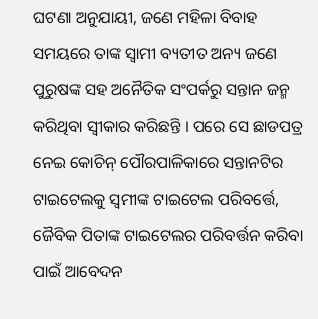ଘଟଣା ଅନୁଯାୟୀ, ଜଣେ ମହିଳା ବିବାହ ସମୟରେ ତାଙ୍କ ସ୍ୱାମୀ ବ୍ୟତୀତ ଅନ୍ୟ ଜଣେ ପୁରୁଷଙ୍କ ସହ ଅନୈତିକ ସଂପର୍କରୁ ସନ୍ତାନ ଜନ୍ମ କରିଥିବା ସ୍ୱୀକାର କରିଛନ୍ତି । ପରେ ସେ ଛାଡପତ୍ର ନେଇ କୋଚିନ୍ ପୌରପାଳିକାରେ ସନ୍ତାନଟିର ଟାଇଟେଲକୁ ସ୍ବମୀଙ୍କ ଟାଇଟେଲ ପରିବର୍ତ୍ତେ, ଜୈବିକ ପିତାଙ୍କ ଟାଇଟେଲର ପରିବର୍ତ୍ତନ କରିବା ପାଇଁ ଆବେଦନ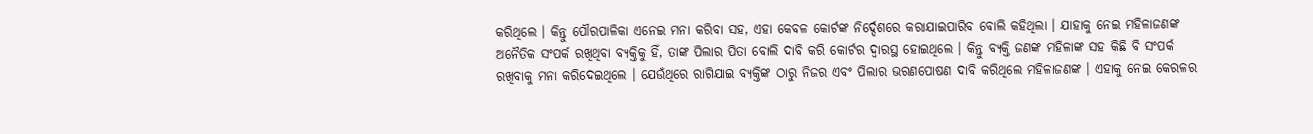କରିଥିଲେ । କିନ୍ତୁ ପୌରପାଳିକା ଏନେଇ ମନା କରିବା ସହ, ଏହା କେବଳ କୋର୍ଟଙ୍କ ନିର୍ଦ୍ଦେଶରେ କରାଯାଇପାରିବ ବୋଲି କହିଥିଲା । ଯାହାକୁ ନେଇ ମହିଳାଜଣଙ୍କ ଅନୈତିକ ସଂପର୍କ ରଖିଥିବା ବ୍ୟକ୍ତିକୁ ହିଁ, ତାଙ୍କ ପିଲାର ପିତା ବୋଲି ଦାବି କରି କୋର୍ଟର ଦ୍ୱାରସ୍ଥ ହୋଇଥିଲେ । କିନ୍ତୁ ବ୍ୟକ୍ତି ଜଣଙ୍କ ମହିଳାଙ୍କ ସହ କିଛି ବି ସଂପର୍କ ରଖିବାକୁ ମନା କରିଦେଇଥିଲେ । ଯେଉଁଥିରେ ରାଗିଯାଇ ବ୍ୟକ୍ତିଙ୍କ ଠାରୁ ନିଜର ଏବଂ ପିଲାର ଭରଣପୋଷଣ ଦାବି କରିଥିଲେ ମହିଳାଜଣଙ୍କ । ଏହାକୁ ନେଇ କେରଳର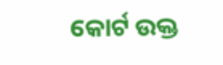କୋର୍ଟ ଉକ୍ତ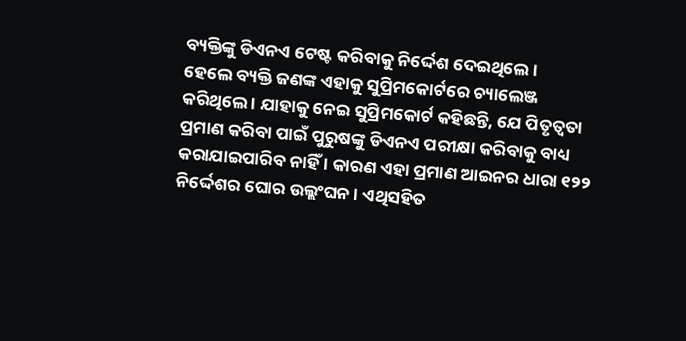ବ୍ୟକ୍ତିଙ୍କୁ ଡିଏନଏ ଟେଷ୍ଟ କରିବାକୁ ନିର୍ଦ୍ଦେଶ ଦେଇଥିଲେ ।
ହେଲେ ବ୍ୟକ୍ତି ଜଣଙ୍କ ଏହାକୁ ସୁପ୍ରିମକୋର୍ଟରେ ଚ୍ୟାଲେଞ୍ଜ କରିଥିଲେ । ଯାହାକୁ ନେଇ ସୁପ୍ରିମକୋର୍ଟ କହିଛନ୍ତି, ଯେ ପିତୃତ୍ୱତା ପ୍ରମାଣ କରିବା ପାଇଁ ପୁରୁଷଙ୍କୁ ଡିଏନଏ ପରୀକ୍ଷା କରିବାକୁ ବାଧ୍ୟ କରାଯାଇପାରିବ ନାହିଁ । କାରଣ ଏହା ପ୍ରମାଣ ଆଇନର ଧାରା ୧୨୨ ନିର୍ଦ୍ଦେଶର ଘୋର ଉଲ୍ଲଂଘନ । ଏଥିସହିତ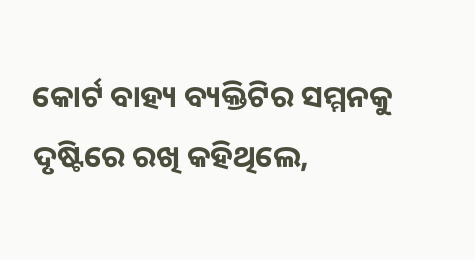କୋର୍ଟ ବାହ୍ୟ ବ୍ୟକ୍ତିଟିର ସମ୍ମନକୁ ଦୃଷ୍ଟିରେ ରଖି କହିଥିଲେ,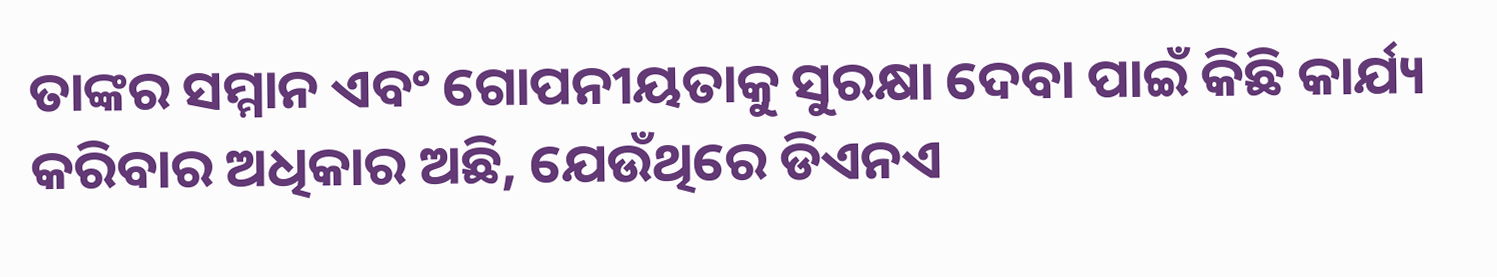ତାଙ୍କର ସମ୍ମାନ ଏବଂ ଗୋପନୀୟତାକୁ ସୁରକ୍ଷା ଦେବା ପାଇଁ କିଛି କାର୍ଯ୍ୟ କରିବାର ଅଧିକାର ଅଛି, ଯେଉଁଥିରେ ଡିଏନଏ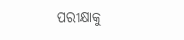ପରୀକ୍ଷାକୁ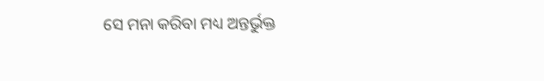ସେ ମନା କରିବା ମଧ୍ୟ ଅନ୍ତର୍ଭୁକ୍ତ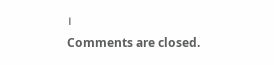।
Comments are closed.